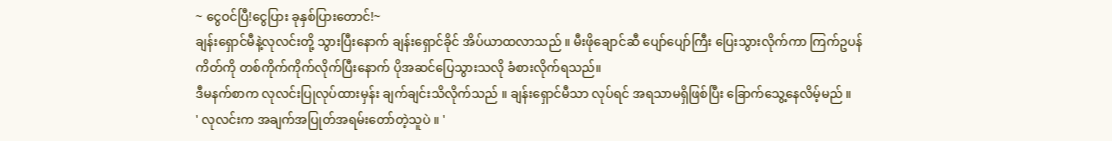~ ငွေဝင်ပြီ!ငွေပြား ခုနှစ်ပြားတောင်!~
ချန်းရှောင်မီနဲ့လုလင်းတို့ သွားပြီးနောက် ချန်းရှောင်ခိုင် အိပ်ယာထလာသည် ။ မီးဖိုချောင်ဆီ ပျော်ပျော်ကြီး ပြေးသွားလိုက်ကာ ကြက်ဥပန်ကိတ်ကို တစ်ကိုက်ကိုက်လိုက်ပြီးနောက် ပိုအဆင်ပြေသွားသလို ခံစားလိုက်ရသည်။
ဒီမနက်စာက လုလင်းပြုလုပ်ထားမှန်း ချက်ချင်းသိလိုက်သည် ။ ချန်းရှောင်မီသာ လုပ်ရင် အရသာမရှိဖြစ်ပြီး ခြောက်သွေ့နေလိမ့်မည် ။
' လုလင်းက အချက်အပြုတ်အရမ်းတော်တဲ့သူပဲ ။ '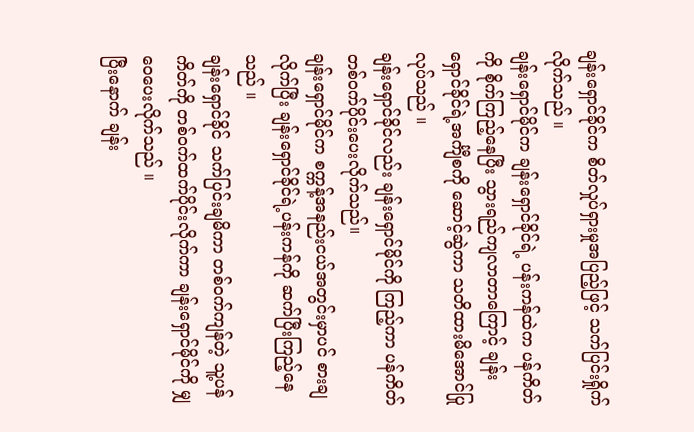ချန်းရှောင်ခိုင်က စိတ်လှုပ်ရှားမှုအပြည့်ဖြင့် သက်ပြင်းရှိုက်လိုက်သည် ။
ချန်းရှောင်မိုင်က ချန်းရှောင်ခိုင်ရဲ့ ပန်းကန်ထဲက ပန်ကိတ်ကို စိုက်ကြည့်နေပြီး သွားရည်ကျလာတာကြောင့် ချန်းရှောင်ခိုင်ရဲ့အင်္ကျီစကို ဆောင့်ဆွဲကာ သတိထားမိအောင်ပြုလုပ်သည် ။
ချန်းရှောင်ခိုင်လည်း ချန်းရှောင်မိုင်ကို ကြည့်ကာ ပန်ကိတ်တစ်ဝက်ပိုင်းပေးလိုက်သည်။
ချန်းရှောင်မိုင်က စက္ကန့်အနည်းငယ်အတွင်းမှာပင် စားချလိုက်ပြီး ချန်းရှောင်ခိုင်ရဲ့ပန်းကန်ကို ဆက်ပြီးကြည့်နေသည် ။
ချန်းရှောင်ခိုင် သက်ပြင်းချမိကာ တစ်ဝက်ကျန်တဲ့ သူ့ပန်ကိတ်ကို တစ်ဝက်ထက်ပိုင်းလိုက်ကာ ချန်းရှောင်မိုင်ကို မျှဝေပေးလိုက်သည် ။
ပြီးနောက် ချန်း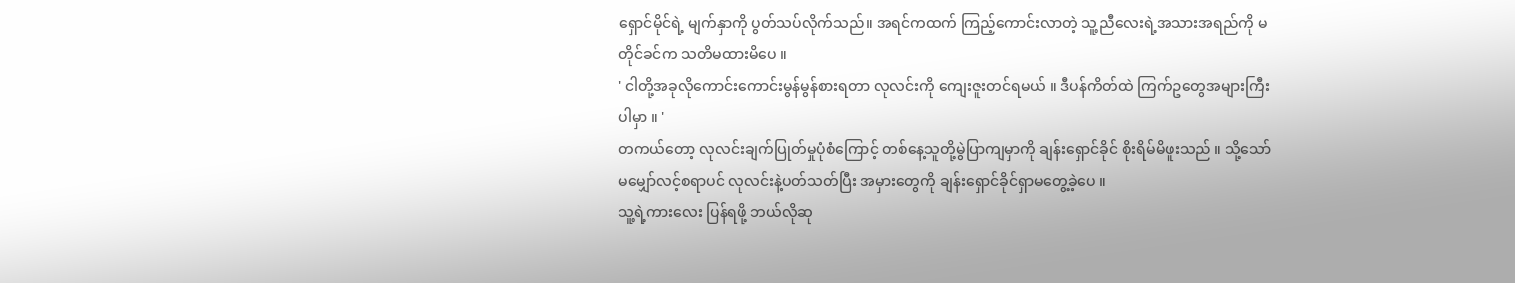ရှောင်မိုင်ရဲ့ မျက်နှာကို ပွတ်သပ်လိုက်သည်။ အရင်ကထက် ကြည့်ကောင်းလာတဲ့ သူ့ညီလေးရဲ့အသားအရည်ကို မတိုင်ခင်က သတိမထားမိပေ ။
' ငါတို့အခုလိုကောင်းကောင်းမွန်မွန်စားရတာ လုလင်းကို ကျေးဇူးတင်ရမယ် ။ ဒီပန်ကိတ်ထဲ ကြက်ဥတွေအများကြီး ပါမှာ ။ '
တကယ်တော့ လုလင်းချက်ပြုတ်မှုပုံစံကြောင့် တစ်နေ့သူတို့မွဲပြာကျမှာကို ချန်းရှောင်ခိုင် စိုးရိမ်မိဖူးသည် ။ သို့သော် မမျှော်လင့်စရာပင် လုလင်းနဲ့ပတ်သတ်ပြီး အမှားတွေကို ချန်းရှောင်ခိုင်ရှာမတွေ့ခဲ့ပေ ။
သူ့ရဲ့ကားလေး ပြန်ရဖို့ ဘယ်လိုဆု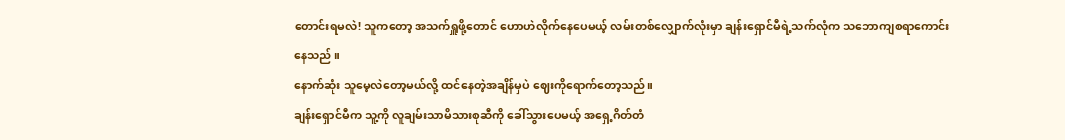တောင်းရမလဲ! သူကတော့ အသက်ရှူဖို့တောင် ဟောဟဲလိုက်နေပေမယ့် လမ်းတစ်လျှောက်လုံးမှာ ချန်းရှောင်မီရဲ့သက်လုံက သဘောကျစရာကောင်းနေသည် ။
နောက်ဆုံး သူမေ့လဲတော့မယ်လို့ ထင်နေတဲ့အချိန်မှပဲ ဈေးကိုရောက်တော့သည်။
ချန်းရှောင်မီက သူ့ကို လူချမ်းသာမိသားစုဆီကို ခေါ်သွားပေမယ့် အရှေ့ဂိတ်တံ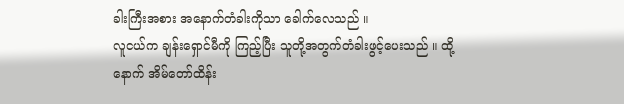ခါးကြီးအစား အနောက်တံခါးကိုသာ ခေါက်လေသည် ။
လူငယ်က ချန်းရှောင်မီကို ကြည့်ပြီး သူတို့အတွက်တံခါးဖွင့်ပေးသည် ။ ထို့နောက် အိမ်တော်ထိန်း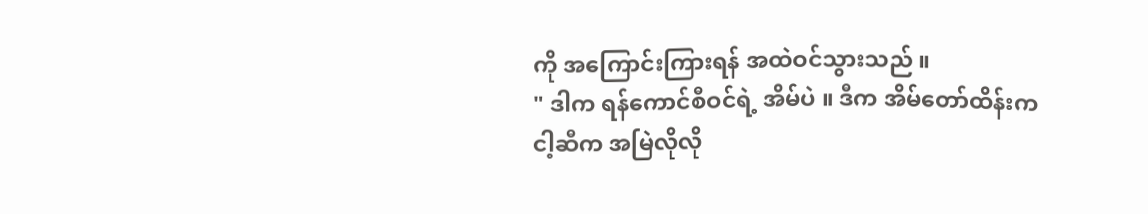ကို အကြောင်းကြားရန် အထဲဝင်သွားသည် ။
" ဒါက ရန်ကောင်စီဝင်ရဲ့ အိမ်ပဲ ။ ဒီက အိမ်တော်ထိန်းက ငါ့ဆီက အမြဲလိုလို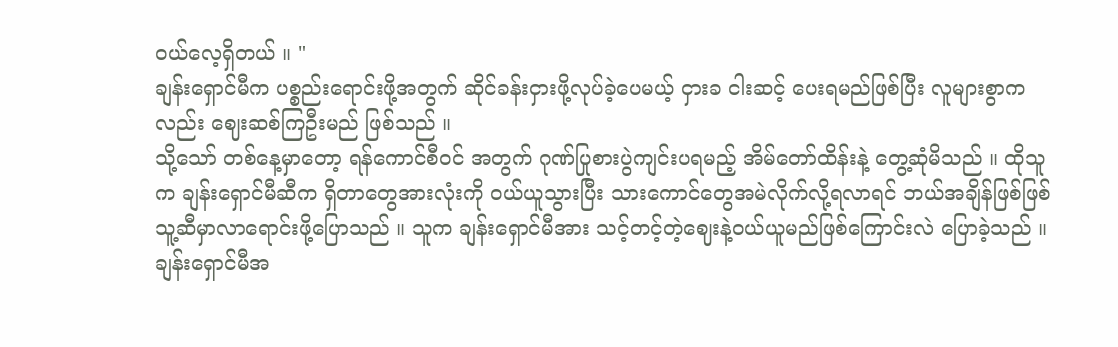ဝယ်လေ့ရှိတယ် ။ "
ချန်းရှောင်မီက ပစ္စည်းရောင်းဖို့အတွက် ဆိုင်ခန်းငှားဖို့လုပ်ခဲ့ပေမယ့် ငှားခ ငါးဆင့် ပေးရမည်ဖြစ်ပြီး လူများစွာကလည်း ဈေးဆစ်ကြဦးမည် ဖြစ်သည် ။
သို့သော် တစ်နေ့မှာတော့ ရန်ကောင်စီဝင် အတွက် ဂုဏ်ပြုစားပွဲကျင်းပရမည့် အိမ်တော်ထိန်းနဲ့ တွေ့ဆုံမိသည် ။ ထိုသူက ချန်းရှောင်မီဆီက ရှိတာတွေအားလုံးကို ဝယ်ယူသွားပြီး သားကောင်တွေအမဲလိုက်လို့ရလာရင် ဘယ်အချိန်ဖြစ်ဖြစ်သူ့ဆီမှာလာရောင်းဖို့ပြောသည် ။ သူက ချန်းရှောင်မီအား သင့်တင့်တဲ့ဈေးနဲ့ဝယ်ယူမည်ဖြစ်ကြောင်းလဲ ပြောခဲ့သည် ။
ချန်းရှောင်မီအ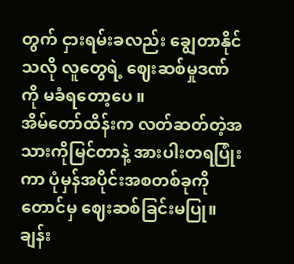တွက် ငှားရမ်းခလည်း ချွေတာနိုင်သလို လူတွေရဲ့ ဈေးဆစ်မှုဒဏ်ကို မခံရတော့ပေ ။
အိမ်တော်ထိန်းက လတ်ဆတ်တဲ့အသားကိုမြင်တာနဲ့ အားပါးတရပြုံးကာ ပုံမှန်အပိုင်းအစတစ်ခုကိုတောင်မှ ဈေးဆစ်ခြင်းမပြု။
ချန်း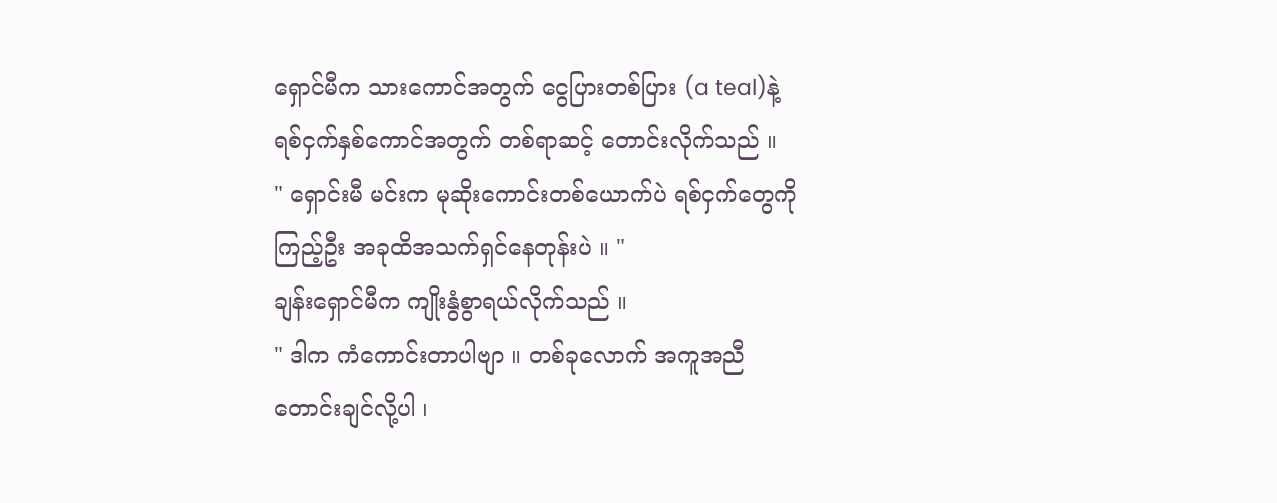ရှောင်မီက သားကောင်အတွက် ငွေပြားတစ်ပြား (a teal)နဲ့ ရစ်ငှက်နှစ်ကောင်အတွက် တစ်ရာဆင့် တောင်းလိုက်သည် ။
" ရှောင်းမီ မင်းက မုဆိုးကောင်းတစ်ယောက်ပဲ ရစ်ငှက်တွေကိုကြည့်ဦး အခုထိအသက်ရှင်နေတုန်းပဲ ။ "
ချန်းရှောင်မီက ကျိုးနွံစွာရယ်လိုက်သည် ။
" ဒါက ကံကောင်းတာပါဗျာ ။ တစ်ခုလောက် အကူအညီတောင်းချင်လို့ပါ ၊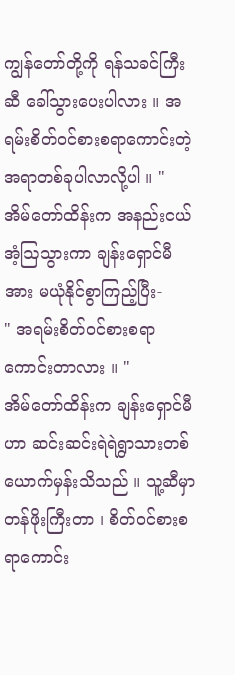ကျွန်တော်တို့ကို ရန်သခင်ကြီးဆီ ခေါ်သွားပေးပါလား ။ အရမ်းစိတ်ဝင်စားစရာကောင်းတဲ့ အရာတစ်ခုပါလာလို့ပါ ။ "
အိမ်တော်ထိန်းက အနည်းငယ်အံ့ဩသွားကာ ချန်းရှောင်မီအား မယုံနိုင်စွာကြည့်ပြီး-
" အရမ်းစိတ်ဝင်စားစရာကောင်းတာလား ။ "
အိမ်တော်ထိန်းက ချန်းရှောင်မီဟာ ဆင်းဆင်းရဲရဲရွာသားတစ်ယောက်မှန်းသိသည် ။ သူ့ဆီမှာ တန်ဖိုးကြီးတာ ၊ စိတ်ဝင်စားစရာကောင်း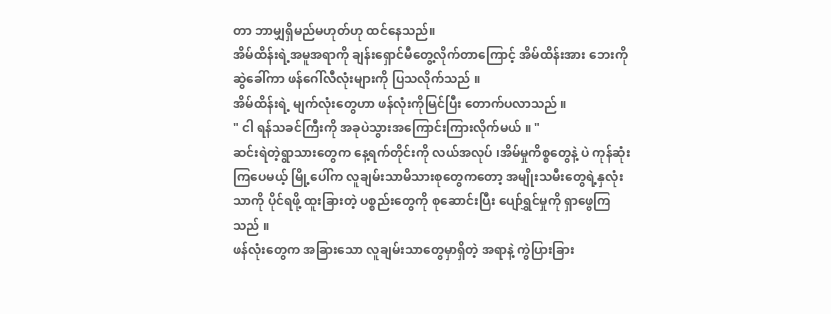တာ ဘာမျှရှိမည်မဟုတ်ဟု ထင်နေသည်။
အိမ်ထိန်းရဲ့အမူအရာကို ချန်းရှောင်မီတွေ့လိုက်တာကြောင့် အိမ်ထိန်းအား ဘေးကိုဆွဲခေါ်ကာ ဖန်ဂေါ်လီလုံးများကို ပြသလိုက်သည် ။
အိမ်ထိန်းရဲ့ မျက်လုံးတွေဟာ ဖန်လုံးကိုမြင်ပြီး တောက်ပလာသည် ။
" ငါ ရန်သခင်ကြီးကို အခုပဲသွားအကြောင်းကြားလိုက်မယ် ။ "
ဆင်းရဲတဲ့ရွာသားတွေက နေ့ရက်တိုင်းကို လယ်အလုပ် ၊အိမ်မှုကိစ္စတွေနဲ့ ပဲ ကုန်ဆုံးကြပေမယ့် မြို့ပေါ်က လူချမ်းသာမိသားစုတွေကတော့ အမျိုးသမီးတွေရဲ့နှလုံးသာကို ပိုင်ရဖို့ ထူးခြားတဲ့ ပစ္စည်းတွေကို စုဆောင်းပြီး ပျော်ရွှင်မှုကို ရှာဖွေကြသည် ။
ဖန်လုံးတွေက အခြားသော လူချမ်းသာတွေမှာရှိတဲ့ အရာနဲ့ ကွဲပြားခြား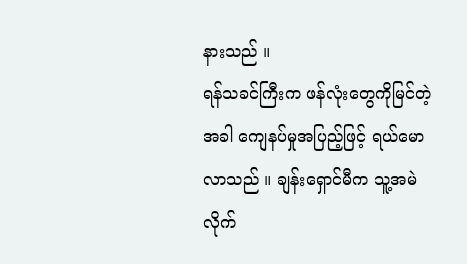နားသည် ။
ရန်သခင်ကြီးက ဖန်လုံးတွေကိုမြင်တဲ့အခါ ကျေနပ်မှုအပြည့်ဖြင့် ရယ်မောလာသည် ။ ချန်းရှောင်မီက သူ့အမဲလိုက်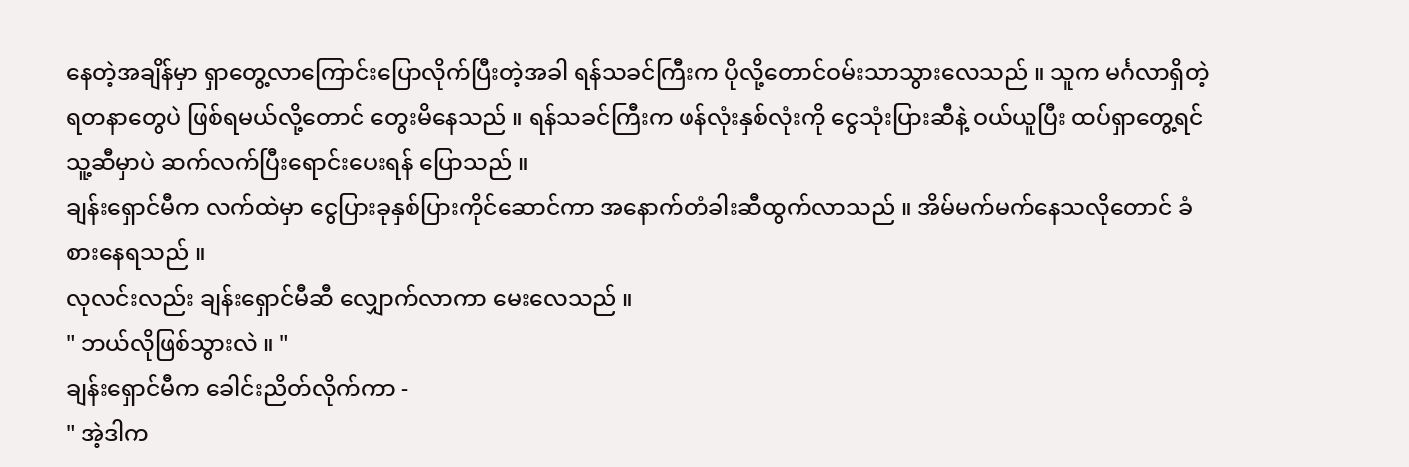နေတဲ့အချိန်မှာ ရှာတွေ့လာကြောင်းပြောလိုက်ပြီးတဲ့အခါ ရန်သခင်ကြီးက ပိုလို့တောင်ဝမ်းသာသွားလေသည် ။ သူက မင်္ဂလာရှိတဲ့ ရတနာတွေပဲ ဖြစ်ရမယ်လို့တောင် တွေးမိနေသည် ။ ရန်သခင်ကြီးက ဖန်လုံးနှစ်လုံးကို ငွေသုံးပြားဆီနဲ့ ဝယ်ယူပြီး ထပ်ရှာတွေ့ရင် သူ့ဆီမှာပဲ ဆက်လက်ပြီးရောင်းပေးရန် ပြောသည် ။
ချန်းရှောင်မီက လက်ထဲမှာ ငွေပြားခုနှစ်ပြားကိုင်ဆောင်ကာ အနောက်တံခါးဆီထွက်လာသည် ။ အိမ်မက်မက်နေသလိုတောင် ခံစားနေရသည် ။
လုလင်းလည်း ချန်းရှောင်မီဆီ လျှောက်လာကာ မေးလေသည် ။
" ဘယ်လိုဖြစ်သွားလဲ ။ "
ချန်းရှောင်မီက ခေါင်းညိတ်လိုက်ကာ -
" အဲ့ဒါက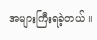အများကြီးရခဲ့တယ် ။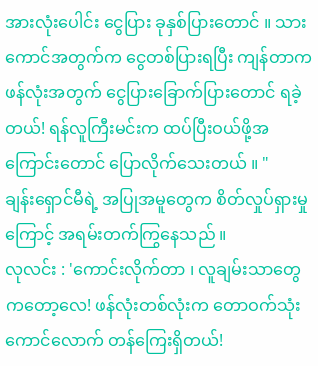အားလုံးပေါင်း ငွေပြား ခုနှစ်ပြားတောင် ။ သားကောင်အတွက်က ငွေတစ်ပြားရပြီး ကျန်တာက ဖန်လုံးအတွက် ငွေပြားခြောက်ပြားတောင် ရခဲ့တယ်! ရန်လူကြီးမင်းက ထပ်ပြီးဝယ်ဖို့အကြောင်းတောင် ပြောလိုက်သေးတယ် ။ "
ချန်းရှောင်မီရဲ့ အပြုအမူတွေက စိတ်လှုပ်ရှားမှုကြောင့် အရမ်းတက်ကြွနေသည် ။
လုလင်း : 'ကောင်းလိုက်တာ ၊ လူချမ်းသာတွေကတော့လေ! ဖန်လုံးတစ်လုံးက တောဝက်သုံးကောင်လောက် တန်ကြေးရှိတယ်!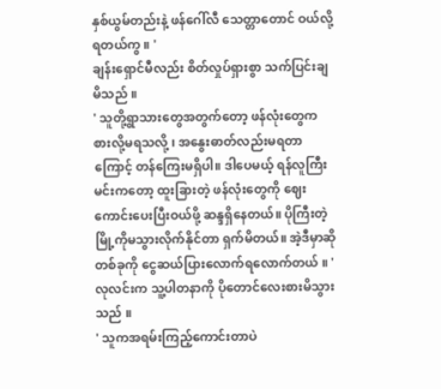နှစ်ယွမ်တည်းနဲ့ ဖန်ဂေါ်လီ သေတ္တာတောင် ဝယ်လို့ရတယ်ကွ ။ '
ချန်းရှောင်မီလည်း စိတ်လှုပ်ရှားစွာ သက်ပြင်းချမိသည် ။
' သူတို့ရွာသားတွေအတွက်တော့ ဖန်လုံးတွေက စားလို့မရသလို့ ၊ အနွေးဓာတ်လည်းမရတာကြောင့် တန်ကြေးမရှိပါ။ ဒါပေမယ့် ရန်လူကြီးမင်းကတော့ ထူးခြားတဲ့ ဖန်လုံးတွေကို ဈေးကောင်းပေးပြီးဝယ်ဖို့ ဆန္ဒရှိနေတယ်။ ပိုကြီးတဲ့ မြို့ကိုမသွားလိုက်နိုင်တာ ရှက်မိတယ်။ အဲ့ဒီမှာဆို တစ်ခုကို ငွေဆယ်ပြားလောက်ရလောက်တယ် ။ '
လုလင်းက သူ့ပါတနာကို ပိုတောင်လေးစားမိသွားသည် ။
' သူကအရမ်းကြည့်ကောင်းတာပဲ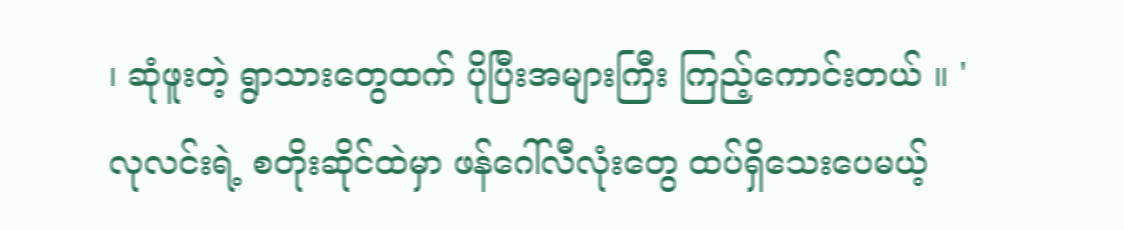၊ ဆုံဖူးတဲ့ ရွာသားတွေထက် ပိုပြီးအများကြီး ကြည့်ကောင်းတယ် ။ '
လုလင်းရဲ့ စတိုးဆိုင်ထဲမှာ ဖန်ဂေါ်လီလုံးတွေ ထပ်ရှိသေးပေမယ့်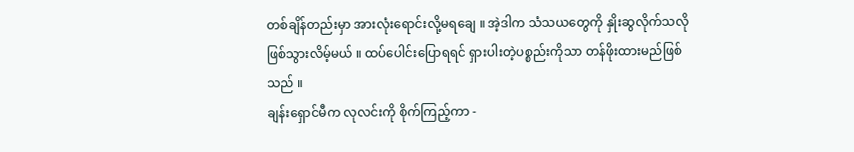တစ်ချိန်တည်းမှာ အားလုံးရောင်းလို့မရချေ ။ အဲ့ဒါက သံသယတွေကို နှိုးဆွလိုက်သလိုဖြစ်သွားလိမ့်မယ် ။ ထပ်ပေါင်းပြောရရင် ရှားပါးတဲ့ပစ္စည်းကိုသာ တန်ဖိုးထားမည်ဖြစ်သည် ။
ချန်းရှောင်မီက လုလင်းကို စိုက်ကြည့်ကာ -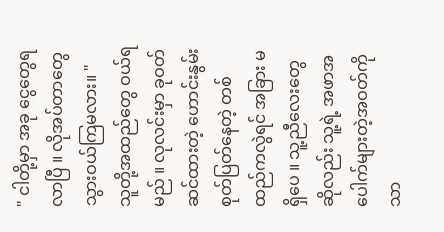" ငါတို့မှာ အခု ငွေတွေရလာပြီ ။ လိုအပ်တာတွေ သွားဝယ်ကြမလား။ "
သူတို့အထည်တွေ ဝယ်ရမည် ။ လုလင်းမှာ ခုဝတ်ဆင်ထားတဲ့ ဟောင်းနွမ်းစုတ်ပြတ်နေတဲ့ တစ်ထည်ကလွဲရင် အခြား မရှိပေ ။ သူ့ညီလေးတွေဆိုလည်း သူ့ရဲ့ အဖာအပေါက်များတဲ့အဝတ်ကိုသာ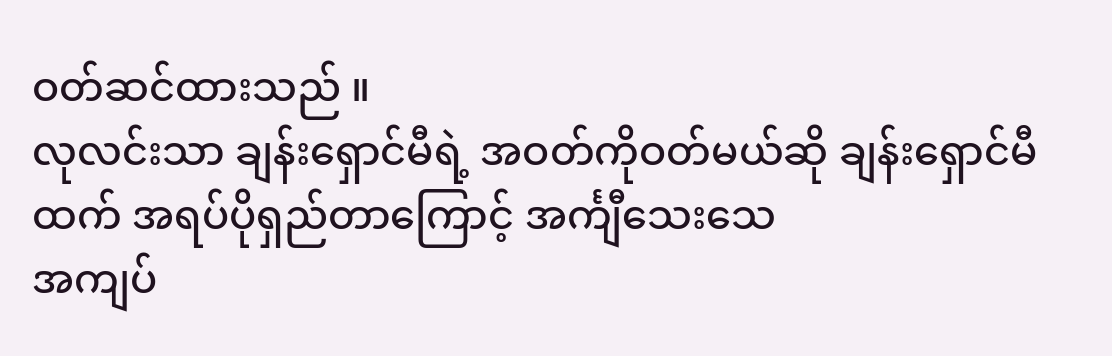ဝတ်ဆင်ထားသည် ။
လုလင်းသာ ချန်းရှောင်မီရဲ့ အဝတ်ကိုဝတ်မယ်ဆို ချန်းရှောင်မီထက် အရပ်ပိုရှည်တာကြောင့် အင်္ကျီသေးသေ
အကျပ်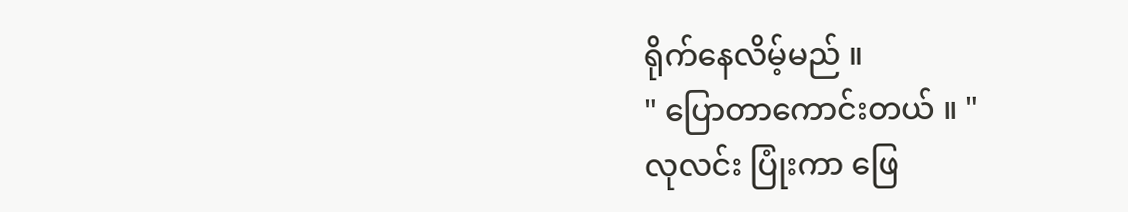ရိုက်နေလိမ့်မည် ။
" ပြောတာကောင်းတယ် ။ "
လုလင်း ပြုံးကာ ဖြေ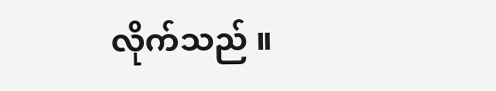လိုက်သည် ။